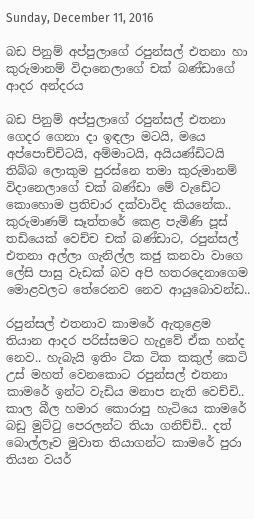Sunday, December 11, 2016

බඩ පිනුම් අප්පුලාගේ රපුන්සල් එතනා හා කුරුමානම් විදානෙලාගේ චක් බණ්ඩාගේ ආදර අන්දරය

බඩ පිනුම් අප්පුලාගේ රපුන්සල් එතනා ගෙදර ගෙනා දා ඉඳලා මටයි, මයෙ අප්පොච්චිටයි, අම්මාටයි, අයියණ්ඩිටයි තිබ්බ ලොකුම පුරස්නෙ තමා කුරුමානම් විදානෙලාගේ චක් බණ්ඩා මේ වැඩේට කොහොම ප්‍රතිචාර දක්වාවිද කියනේක.. කුරුමාණම් සෑත්තරේ කෙළ පැමිණි පූස් තඩියෙක් වෙච්ච චක් බණ්ඩාට, රපුන්සල් එතනා අල්ලා ගැනිල්ල කජු කනවා වාගෙ ලේසි පාසු වැඩක් බව අපි හතරදෙනාගෙම මොළවලට තේරෙනව නෙව ආයුබොවන්ඩ..

රපුන්සල් එතනාව කාමරේ ඇතුළෙම තියාන ආදර පරිස්සමට හැදුවේ ඒක හන්ද නෙව.. හැබැයි ඉතිං ටික ටික කකුල් කෙටි උස් මහත් වෙනකොට රපුන්සල් එතනා කාමරේ ඉන්ට වැඩිය මනාප නැති වෙච්චි.. කාල බීල හමාර කොරාපු හැටියෙ කාමරේ බඩු මුට්ටු පෙරලන්ට තියා ගනිච්චි.. දත් බොල්ලෑව මුවාත තියාගන්ට කාමරේ පුරා තියන වයර්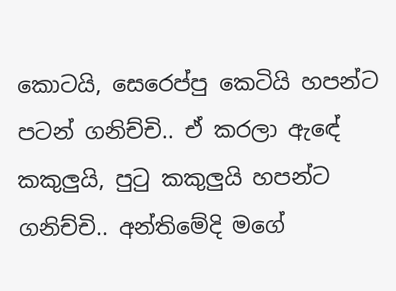කොටයි, සෙරෙප්පු කෙටියි හපන්ට පටන් ගනිච්චි.. ඒ කරලා ඇඳේ කකුලුයි, පුටු කකුලුයි හපන්ට ගනිච්චි.. අන්තිමේදි මගේ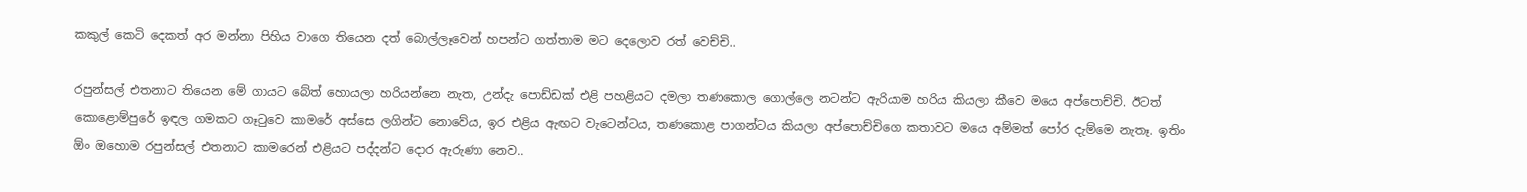කකුල් කෙටි දෙකත් අර මන්නා පිහිය වාගෙ තියෙන දත් බොල්ලෑවෙන් හපන්ට ගත්තාම මට දෙලොව රත් වෙච්චි..

රපුන්සල් එතනාට තියෙන මේ ගායට බේත් හොයලා හරියන්නෙ නැත, උන්දැ පොඩ්ඩක් එළි පහළියට දමලා තණකොල ගොල්ලෙ නටන්ට ඇරියාම හරිය කියලා කීවෙ මයෙ අප්පොච්චි. ඊටත් කොළොම්පුරේ ඉඳල ගමකට ගෑටුවෙ කාමරේ අස්සෙ ලගින්ට නොවේය, ඉර එළිය ඇඟට වැටෙන්ටය, තණකොළ පාගන්ටය කියලා අප්පොච්චිගෙ කතාවට මයෙ අම්මත් පෝර දැම්මෙ නැතෑ. ඉතිං ඕං ඔහොම රපුන්සල් එතනාට කාමරෙන් එළියට පද්දන්ට දොර ඇරුණා නෙව..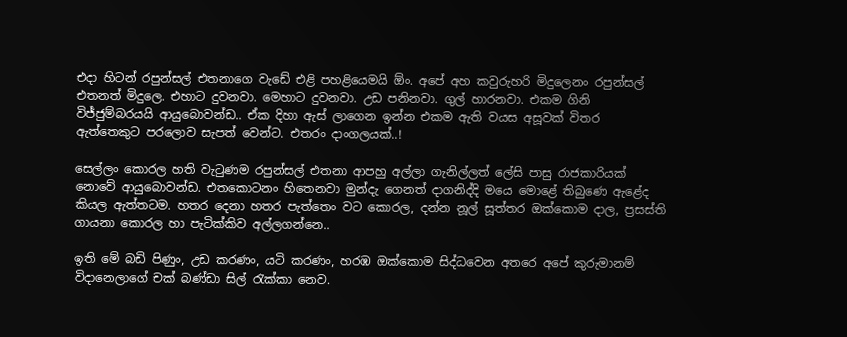එදා හිටන් රපුන්සල් එතනාගෙ වැඩේ එළි පහළියෙමයි ඕං. අපේ අහ කවුරුහරි මිදුලෙනං රපුන්සල් එතනත් මිදුලෙ. එහාට දුවනවා. මෙහාට දුවනවා. උඩ පනිනවා. ගුල් හාරනවා. එකම ගිනි විජ්ජුම්බරයයි ආයුබොවන්ඩ.. ඒක දිහා ඇස් ලාගෙන ඉන්න එකම ඇති වයස අසූවක් විතර ඇත්තෙකුට පරලොව සැපත් වෙන්ට. එතරං දාංගලයක්..!

සෙල්ලං කොරල හති වැටුණම රපුන්සල් එතනා ආපහු අල්ලා ගැනිල්ලත් ලේසි පාසු රාජකාරියක් නොවේ ආයුබොවන්ඩ. එතකොටනං හිතෙනවා මුන්දැ ගෙනත් දාගනිද්දි මයෙ මොළේ තිබුණෙ ඇළේද කියල ඇත්තටම. හතර දෙනා හතර පැත්තෙං වට කොරල, දන්න නූල් සූත්තර ඔක්කොම දාල, ප්‍රසස්ති ගායනා කොරල හා පැටික්කිව අල්ලගන්නෙ..

ඉති මේ බඩි පිණුං, උඩ කරණං, යටි කරණං, හරඹ ඔක්කොම සිද්ධවෙන අතරෙ අපේ කුරුමානම් විදානෙලාගේ චක් බණ්ඩා සිල් රැක්කා නෙව.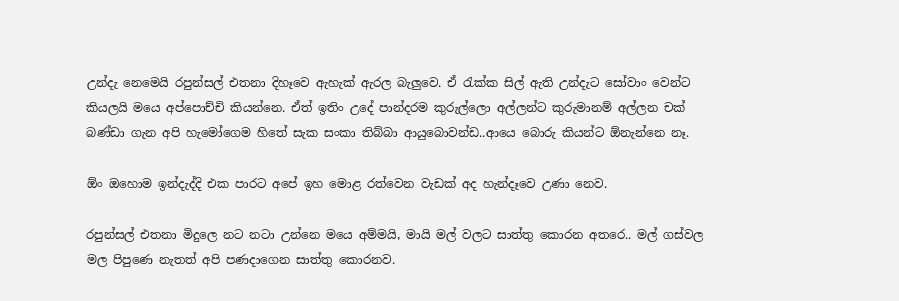උන්දැ නෙමෙයි රපුන්සල් එතනා දිහෑවෙ ඇහැක් ඇරල බැලුවෙ. ඒ රැක්ක සිල් ඇති උන්දැට සෝවාං වෙන්ට කියලයි මයෙ අප්පොච්චි කියන්නෙ. ඒත් ඉතිං උදේ පාන්දරම කුරුල්ලො අල්ලන්ට කුරුමානම් අල්ලන චක් බණ්ඩා ගැන අපි හැමෝගෙම හිතේ සැක සංකා තිබ්බා ආයුබොවන්ඩ..ආයෙ බොරු කියන්ට ඕනැන්නෙ නෑ.

ඕං ඔහොම ඉන්දැද්දි එක පාරට අපේ ඉහ මොළ රත්වෙන වැඩක් අද හැන්දෑවෙ උණා නෙව.

රපුන්සල් එතනා මිදුලෙ නට නටා උන්නෙ මයෙ අම්මයි, මායි මල් වලට සාත්තු කොරන අතරෙ.. මල් ගස්වල මල පිපුණෙ නැතත් අපි පණදාගෙන සාත්තු කොරනව.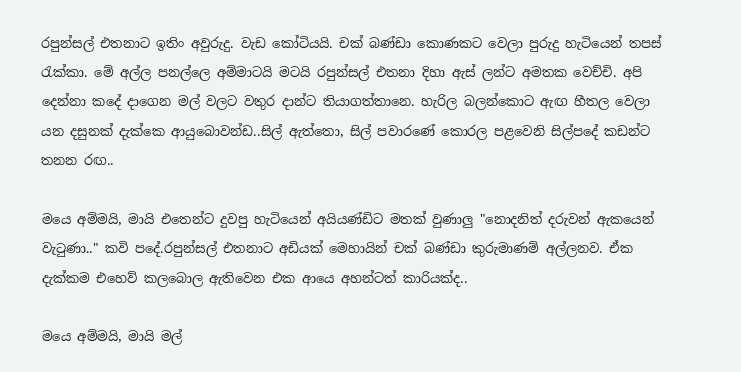රපුන්සල් එතනාට ඉතිං අවුරුදු. වැඩ කෝටියයි. චක් බණ්ඩා කොණකට වෙලා පුරුදු හැටියෙන් තපස් රැක්කා. මේ අල්ල පනල්ලෙ අම්මාටයි මටයි රපුන්සල් එතනා දිහා ඇස් ලන්ට අමතක වෙච්චි. අපි දෙන්නා කදේ දාගෙන මල් වලට වතුර දාන්ට තියාගත්තානෙ. හැරිල බලන්කොට ඇඟ හීතල වෙලා යන දසුනක් දැක්කෙ ආයුබොවන්ඩ..සිල් ඇත්තො, සිල් පවාරණේ කොරල පළවෙනි සිල්පදේ කඩන්ට තනන රඟ..

මයෙ අම්මයි, මායි එතෙන්ට දුවපු හැටියෙන් අයියණ්ඩිට මතක් වුණාලු "නොදනිත් දරුවන් ඇකයෙන් වැටුණා.." කවි පදේ.රපුන්සල් එතනාට අඩියක් මෙහායින් චක් බණ්ඩා කුරුමාණම් අල්ලනව. ඒක දැක්කම එහෙව් කලබොල ඇතිවෙන එක ආයෙ අහන්ටත් කාරියක්ද..

මයෙ අම්මයි, මායි මල්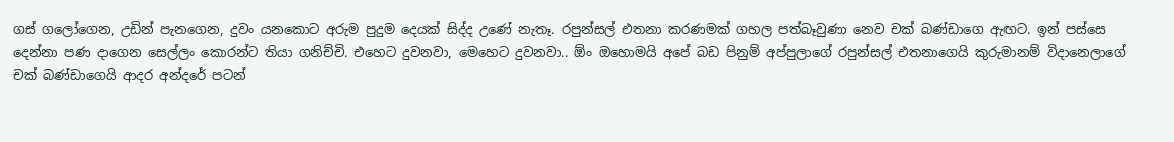ගස් ගලෝගෙන, උඩින් පැනගෙන, දුවං යනකොට අරුම පුදුම දෙයක් සිද්ද උණේ නැතෑ. රපුන්සල් එතනා කරණමක් ගහල පත්බෑවුණා නෙව චක් බණ්ඩාගෙ ඇඟට. ඉන් පස්සෙ දෙන්නා පණ දාගෙන සෙල්ලං කොරන්ට තියා ගනිච්චි. එහෙට දුවනවා, මෙහෙට දුවනවා.. ඕං ඔහොමයි අපේ බඩ පිනුම් අප්පුලාගේ රපුන්සල් එතනාගෙයි කුරුමානම් විදානෙලාගේ චක් බණ්ඩාගෙයි ආදර අන්දරේ පටන්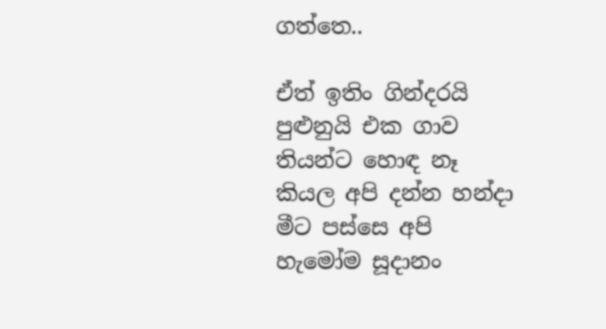ගත්තෙ..

ඒත් ඉතිං ගින්දරයි පුළුනුයි එක ගාව තියන්ට හොඳ නෑ කියල අපි දන්න හන්දා මීට පස්සෙ අපි හැමෝම සූදානං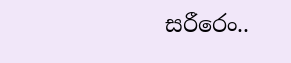සරීරෙං..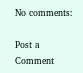No comments:

Post a Comment